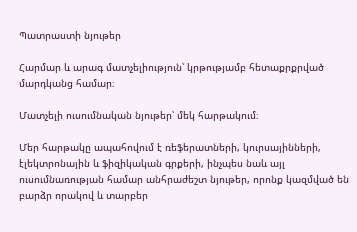Պատրաստի նյութեր

Հարմար և արագ մատչելիություն՝ կրթությամբ հետաքրքրված մարդկանց համար։

Մատչելի ուսումնական նյութեր՝ մեկ հարթակում։

Մեր հարթակը ապահովում է ռեֆերատների, կուրսայինների, էլեկտրոնային և ֆիզիկական գրքերի, ինչպես նաև այլ ուսումնառության համար անհրաժեշտ նյութեր, որոնք կազմված են բարձր որակով և տարբեր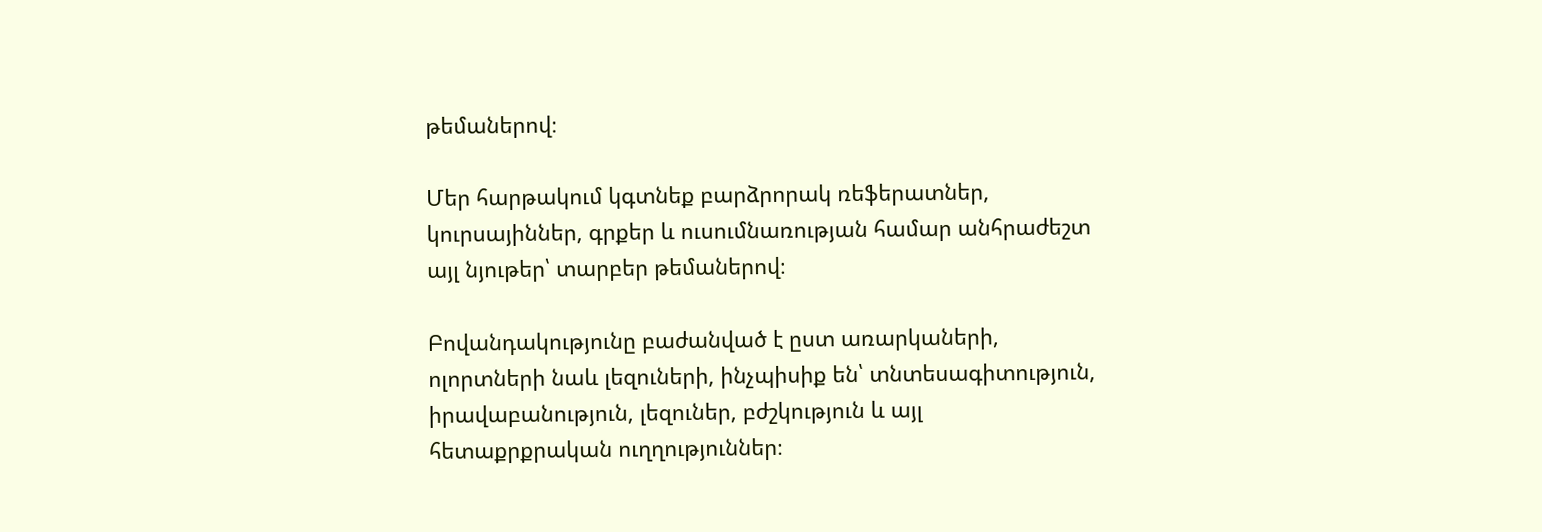թեմաներով։

Մեր հարթակում կգտնեք բարձրորակ ռեֆերատներ, կուրսայիններ, գրքեր և ուսումնառության համար անհրաժեշտ այլ նյութեր՝ տարբեր թեմաներով։

Բովանդակությունը բաժանված է ըստ առարկաների, ոլորտների նաև լեզուների, ինչպիսիք են՝ տնտեսագիտություն, իրավաբանություն, լեզուներ, բժշկություն և այլ հետաքրքրական ուղղություններ։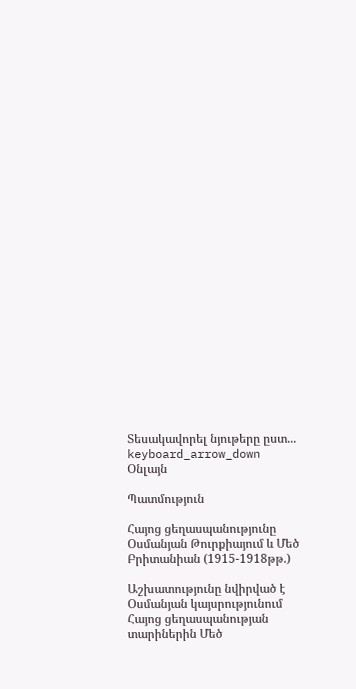Տեսակավորել նյութերը ըստ... keyboard_arrow_down
Օնլայն

Պատմություն

Հայոց ցեղասպանությունը Օսմանյան Թուրքիայում և Մեծ Բրիտանիան (1915-1918թթ.)

Աշխատությունը նվիրված է Օսմանյան կայսրությունում Հայոց ցեղասպանության տարիներին Մեծ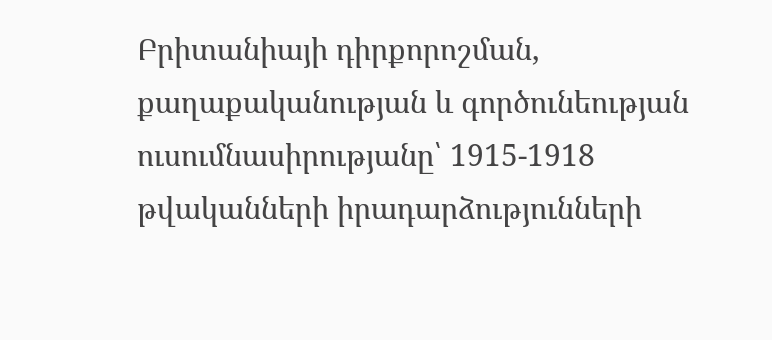Բրիտանիայի դիրքորոշման, քաղաքականության և գործունեության ուսումնասիրությանը՝ 1915-1918 թվականների իրադարձությունների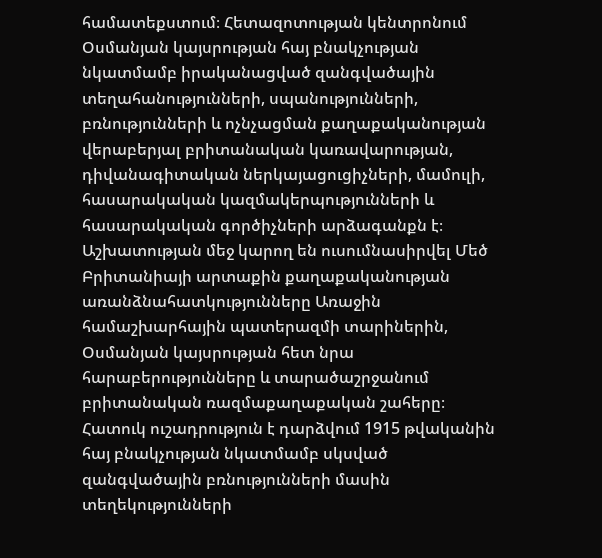համատեքստում։ Հետազոտության կենտրոնում Օսմանյան կայսրության հայ բնակչության նկատմամբ իրականացված զանգվածային տեղահանությունների, սպանությունների, բռնությունների և ոչնչացման քաղաքականության վերաբերյալ բրիտանական կառավարության, դիվանագիտական ներկայացուցիչների, մամուլի, հասարակական կազմակերպությունների և հասարակական գործիչների արձագանքն է։ Աշխատության մեջ կարող են ուսումնասիրվել Մեծ Բրիտանիայի արտաքին քաղաքականության առանձնահատկությունները Առաջին համաշխարհային պատերազմի տարիներին, Օսմանյան կայսրության հետ նրա հարաբերությունները և տարածաշրջանում բրիտանական ռազմաքաղաքական շահերը։ Հատուկ ուշադրություն է դարձվում 1915 թվականին հայ բնակչության նկատմամբ սկսված զանգվածային բռնությունների մասին տեղեկությունների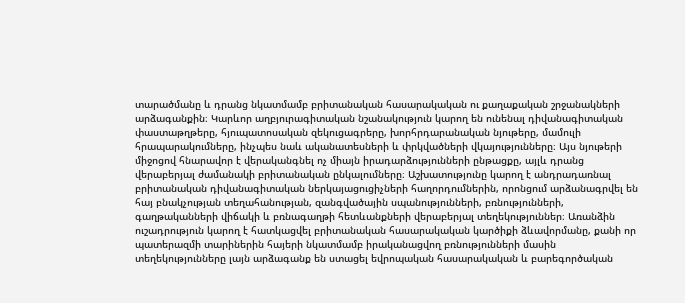տարածմանը և դրանց նկատմամբ բրիտանական հասարակական ու քաղաքական շրջանակների արձագանքին։ Կարևոր աղբյուրագիտական նշանակություն կարող են ունենալ դիվանագիտական փաստաթղթերը, հյուպատոսական զեկուցագրերը, խորհրդարանական նյութերը, մամուլի հրապարակումները, ինչպես նաև ականատեսների և փրկվածների վկայությունները։ Այս նյութերի միջոցով հնարավոր է վերականգնել ոչ միայն իրադարձությունների ընթացքը, այլև դրանց վերաբերյալ ժամանակի բրիտանական ընկալումները։ Աշխատությունը կարող է անդրադառնալ բրիտանական դիվանագիտական ներկայացուցիչների հաղորդումներին, որոնցում արձանագրվել են հայ բնակչության տեղահանության, զանգվածային սպանությունների, բռնությունների, գաղթականների վիճակի և բռնագաղթի հետևանքների վերաբերյալ տեղեկություններ։ Առանձին ուշադրություն կարող է հատկացվել բրիտանական հասարակական կարծիքի ձևավորմանը, քանի որ պատերազմի տարիներին հայերի նկատմամբ իրականացվող բռնությունների մասին տեղեկությունները լայն արձագանք են ստացել եվրոպական հասարակական և բարեգործական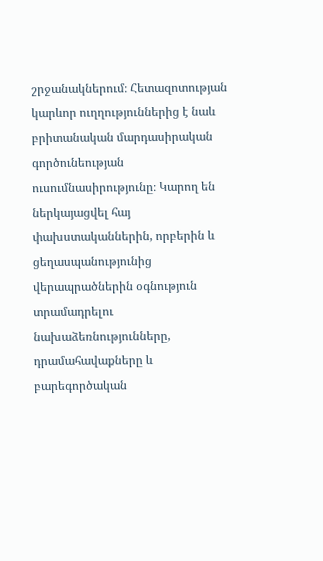շրջանակներում։ Հետազոտության կարևոր ուղղություններից է նաև բրիտանական մարդասիրական գործունեության ուսումնասիրությունը։ Կարող են ներկայացվել հայ փախստականներին, որբերին և ցեղասպանությունից վերապրածներին օգնություն տրամադրելու նախաձեռնությունները, դրամահավաքները և բարեգործական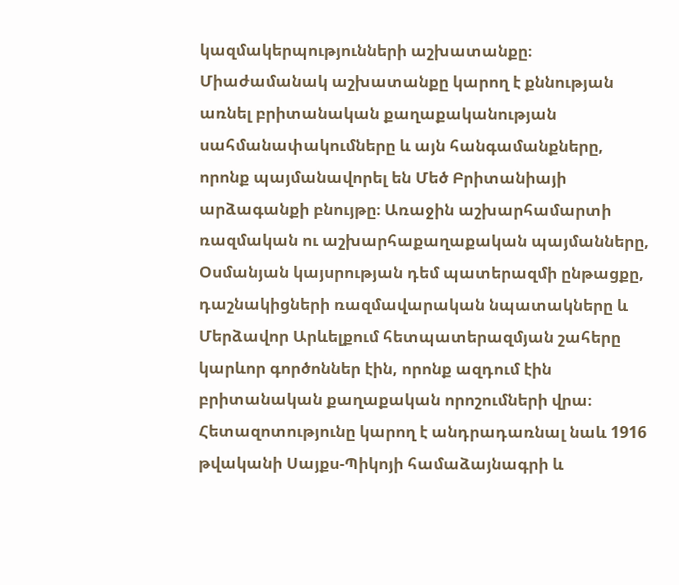կազմակերպությունների աշխատանքը։ Միաժամանակ աշխատանքը կարող է քննության առնել բրիտանական քաղաքականության սահմանափակումները և այն հանգամանքները, որոնք պայմանավորել են Մեծ Բրիտանիայի արձագանքի բնույթը։ Առաջին աշխարհամարտի ռազմական ու աշխարհաքաղաքական պայմանները, Օսմանյան կայսրության դեմ պատերազմի ընթացքը, դաշնակիցների ռազմավարական նպատակները և Մերձավոր Արևելքում հետպատերազմյան շահերը կարևոր գործոններ էին, որոնք ազդում էին բրիտանական քաղաքական որոշումների վրա։ Հետազոտությունը կարող է անդրադառնալ նաև 1916 թվականի Սայքս-Պիկոյի համաձայնագրի և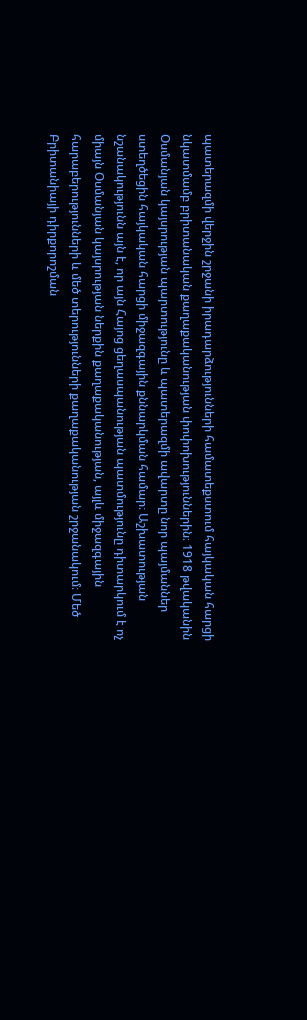պատերազմի վերջին շրջանի իրադարձությունների համատեքստում հայկական հարցի նկատմամբ բրիտանական քաղաքականության փոփոխություններին։ 1918 թվականին Օսմանյան կայսրության պարտությունը և պատերազմի ավարտը նոր պայմաններ ստեղծեցին հայկական հարցի միջազգային քննարկման համար։ Աշխատության նշանակությունն այն է, որ այն Հայոց ցեղասպանության պատմությունը դիտարկում է ոչ միայն Օսմանյան կայսրության ներքին քաղաքականության, այլև միջազգային հարաբերությունների և մեծ տերությունների քաղաքականության շրջանակում։ Մեծ Բրիտանիայի դիրքորոշման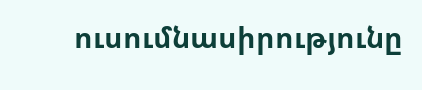ուսումնասիրությունը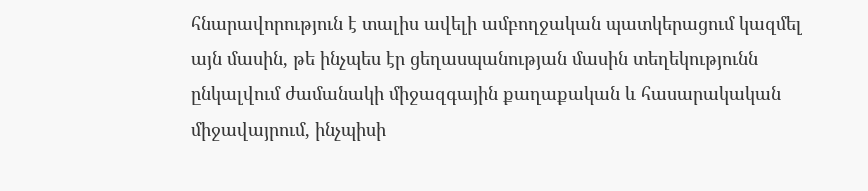հնարավորություն է տալիս ավելի ամբողջական պատկերացում կազմել այն մասին, թե ինչպես էր ցեղասպանության մասին տեղեկությունն ընկալվում ժամանակի միջազգային քաղաքական և հասարակական միջավայրում, ինչպիսի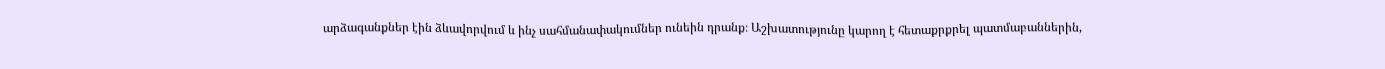արձագանքներ էին ձևավորվում և ինչ սահմանափակումներ ունեին դրանք։ Աշխատությունը կարող է հետաքրքրել պատմաբաններին,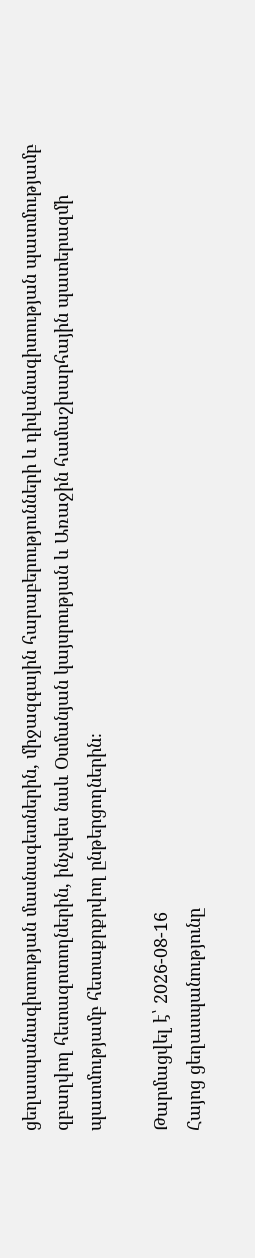ցեղասպանագիտության մասնագետներին, միջազգային հարաբերությունների և դիվանագիտության պատմությամբ զբաղվող հետազոտողներին, ինչպես նաև Օսմանյան կայսրության և Առաջին համաշխարհային պատերազմի պատմությամբ հետաքրքրվող ընթերցողներին։

Թարմացվել է՝ 2026-08-16
Հայոց ցեղասպանությունը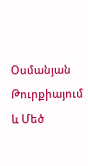Օսմանյան Թուրքիայում և Մեծ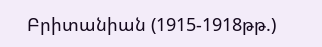Բրիտանիան (1915-1918թթ.)